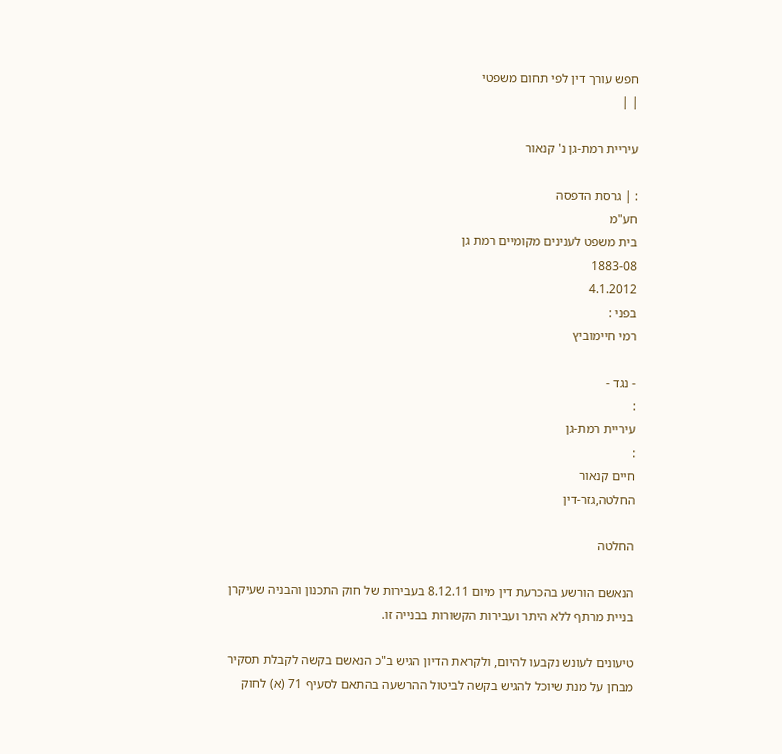חפש עורך דין לפי תחום משפטי
| |

עיריית רמת-גן נ' קנאור

: | גרסת הדפסה
חע"מ
בית משפט לענינים מקומיים רמת גן
1883-08
4.1.2012
בפני :
רמי חיימוביץ

- נגד -
:
עיריית רמת-גן
:
חיים קנאור
החלטה,גזר-דין

החלטה

הנאשם הורשע בהכרעת דין מיום 8.12.11 בעבירות של חוק התכנון והבניה שעיקרן בניית מרתף ללא היתר ועבירות הקשורות בבנייה זו.

טיעונים לעונש נקבעו להיום, ולקראת הדיון הגיש ב"כ הנאשם בקשה לקבלת תסקיר מבחן על מנת שיוכל להגיש בקשה לביטול ההרשעה בהתאם לסעיף 71 (א) לחוק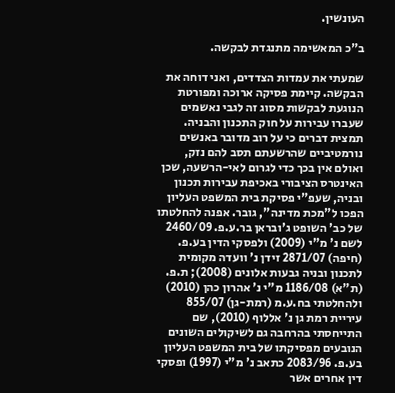העונשין.

ב"כ המאשימה מתנגדת לבקשה.

שמעתי את עמדות הצדדים, ואני דוחה את הבקשה. קיימת פסיקה ארוכה ומפורטת הנוגעת לבקשות מסוג זה לגבי נאשמים שעברו עבירות על חוק התכנון והבניה. תמצית דברים כי על רוב מדובר באנשים נורמטיביים שהרשעתם תסב להם נזק, ואולם אין בכך כדי לגרום לאי-הרשעה, שכן האינטרס הציבורי באכיפת עבירות תכנון ובניה, שעפ"י פסיקת בית המשפט העליון הפכו ל"מכת מדינה", גובר. אפנה להחלטתו של כב' השופט ג'ובראן בר.ע.פ. 2460/09 לשם נ' מ"י (2009) ולפסקי הדין בע.פ. (חיפה) 2871/07 זידן נ' וועדה מקומית לתכנון ובניה גבעות אלונים (2008); ת.פ. (ת"א) 1186/08 מ"י נ' אהרון כהן (2010) ולהחלטתי בח.ע.מ (רמת-גן) 855/07 עיריית רמת גן נ' אללוף (2010), שם התייחסתי בהרחבה גם לשיקולים השונים הנובעים מפסיקתו של בית המשפט העליון בע.פ. 2083/96 כתאב נ' מ"י (1997) ופסקי דין אחרים אשר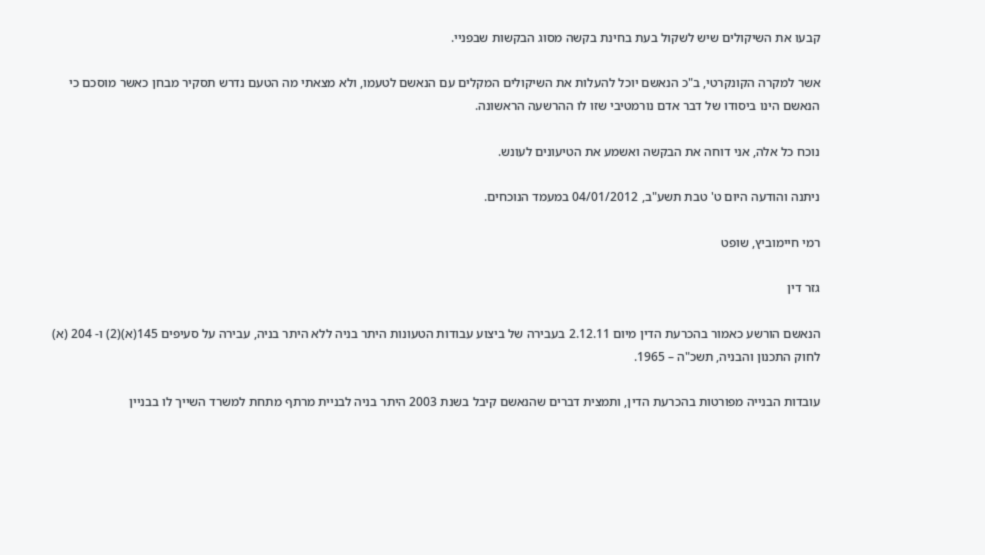קבעו את השיקולים שיש לשקול בעת בחינת בקשה מסוג הבקשות שבפניי.

אשר למקרה הקונקרטי, ב"כ הנאשם יוכל להעלות את השיקולים המקלים עם הנאשם לטעמו, ולא מצאתי מה הטעם נדרש תסקיר מבחן כאשר מוסכם כי הנאשם הינו ביסודו של דבר אדם נורמטיבי שזו לו ההרשעה הראשונה.

נוכח כל אלה, אני דוחה את הבקשה ואשמע את הטיעונים לעונש.

ניתנה והודעה היום ט' טבת תשע"ב, 04/01/2012 במעמד הנוכחים.

רמי חיימוביץ, שופט

גזר דין

הנאשם הורשע כאמור בהכרעת הדין מיום 2.12.11 בעבירה של ביצוע עבודות הטעונות היתר בניה ללא היתר בניה, עבירה על סעיפים 145(א)(2) ו- 204 (א) לחוק התכנון והבניה, תשכ"ה – 1965.

עובדות הבנייה מפורטות בהכרעת הדין, ותמצית דברים שהנאשם קיבל בשנת 2003 היתר בניה לבניית מרתף מתחת למשרד השייך לו בבניין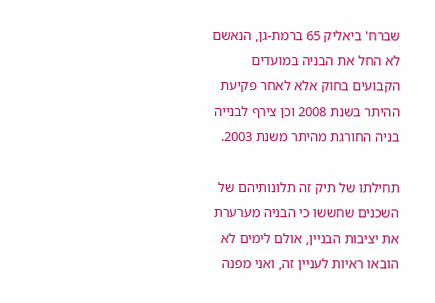שברח' ביאליק 65 ברמת-גן, הנאשם לא החל את הבניה במועדים הקבועים בחוק אלא לאחר פקיעת ההיתר בשנת 2008 וכן צירף לבנייה בניה החורגת מהיתר משנת 2003.

תחילתו של תיק זה תלונותיהם של השכנים שחששו כי הבניה מערערת את יציבות הבניין, אולם לימים לא הובאו ראיות לעניין זה, ואני מפנה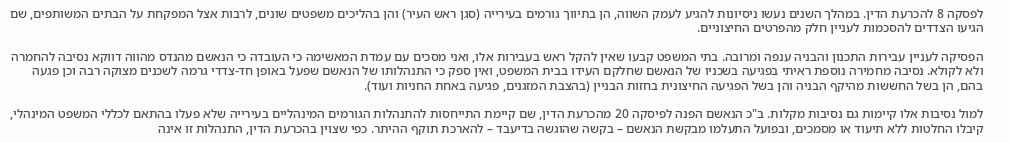לפסקה 8 להכרעת הדין. במהלך השנים נעשו ניסיונות להגיע לעמק השווה, הן בתיווך גורמים בעירייה (סגן ראש העיר) והן בהליכים משפטים שונים, לרבות אצל המפקחת על הבתים המשותפים, שם הגיעו הצדדים להסכמות לעניין חלק מהפרטים החיצוניים.

הפסיקה לעניין עבירות התכנון והבניה ענפה ומרובה. בתי המשפט קבעו שאין להקל ראש בעבירות אלו, ואני מסכים עם עמדת המאשימה כי העובדה כי הנאשם מהנדס מהווה דווקא נסיבה להחמרה ולא לקולא. נסיבה מחמירה נוספת ראיתי בפגיעה בשכניו של הנאשם שחלקם העידו בבית המשפט, ואין ספק כי התנהלותו של הנאשם שפעל באופן חד-צדדי גרמה לשכנים מצוקה רבה וכן פגעה בהם, הן בשל החששות מהיקף הבניה והן בשל הפגיעה החיצונית בחזות הבניין (בהצבת המזגנים, פגיעה באחת החניות ועוד).

למול נסיבות אלו קיימות גם נסיבות מקלות. ב"כ הנאשם הפנה לפיסקה 20 מהכרעת הדין, שם קיימת התייחסות להתנהלות הגורמים המינהליים בעירייה שלא פעלו בהתאם לכללי המשפט המינהלי, קיבלו החלטות ללא תיעוד או מסמכים, ובפועל התעלמו מבקשת הנאשם – בקשה שהוגשה בדיעבד – להארכת תוקף ההיתר. כפי שצוין בהכרעת הדין, התנהלות זו אינה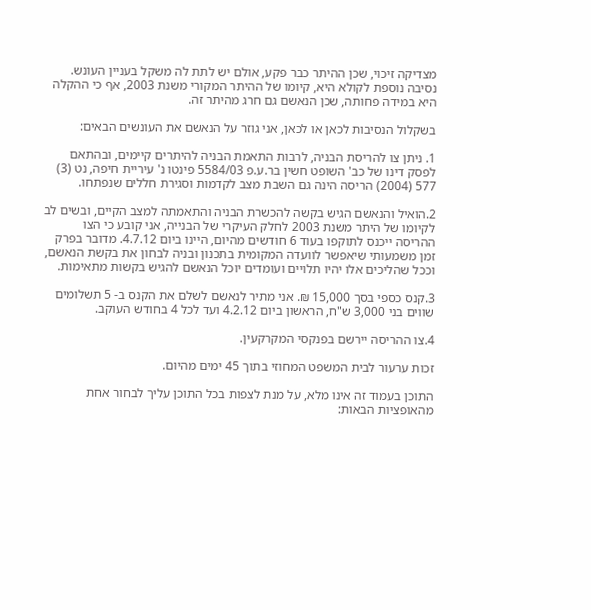מצדיקה זיכוי, שכן ההיתר כבר פקע, אולם יש לתת לה משקל בעניין העונש. נסיבה נוספת לקולא היא, קיומו של ההיתר המקורי משנת 2003, אף כי ההקלה היא במידה פחותה, שכן הנאשם גם חרג מהיתר זה.

בשקלול הנסיבות לכאן או לכאן, אני גוזר על הנאשם את העונשים הבאים:

1. ניתן צו להריסת הבניה, לרבות התאמת הבניה להיתרים קיימים, ובהתאם לפסק דינו של כב' השופט חשין בר.ע.פ 5584/03 פינטו נ' עיריית חיפה, נט (3) 577 (2004) הריסה הינה גם השבת מצב לקדמות וסגירת חללים שנפתחו.

2.הואיל והנאשם הגיש בקשה להכשרת הבניה והתאמתה למצב הקיים, ובשים לב לקיומו של היתר משנת 2003 לחלק העיקרי של הבנייה, אני קובע כי הצו ההריסה ייכנס לתוקפו בעוד 6 חודשים מהיום, היינו ביום 4.7.12. מדובר בפרק זמן משמעותי שיאפשר לוועדה המקומית בתכנון ובניה לבחון את בקשת הנאשם, וככל שהליכים אלו יהיו תלויים ועומדים יוכל הנאשם להגיש בקשות מתאימות.

3.קנס כספי בסך 15,000 ₪. אני מתיר לנאשם לשלם את הקנס ב- 5 תשלומים שווים בני 3,000 ש"ח, הראשון ביום 4.2.12 ועד לכל 4 בחודש העוקב.

4.צו ההריסה יירשם בפנקסי המקרקעין.

זכות ערעור לבית המשפט המחוזי בתוך 45 ימים מהיום.

התוכן בעמוד זה אינו מלא, על מנת לצפות בכל התוכן עליך לבחור אחת מהאופציות הבאות: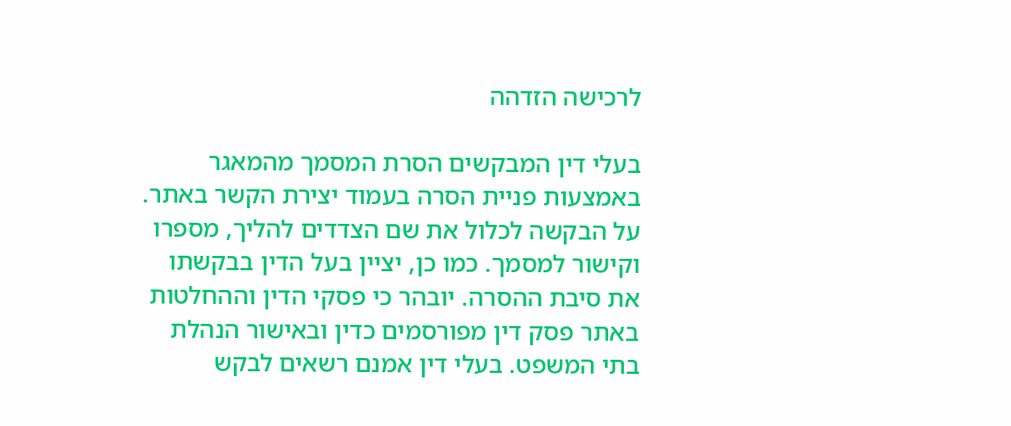לרכישה הזדהה

בעלי דין המבקשים הסרת המסמך מהמאגר באמצעות פניית הסרה בעמוד יצירת הקשר באתר. על הבקשה לכלול את שם הצדדים להליך, מספרו וקישור למסמך. כמו כן, יציין בעל הדין בבקשתו את סיבת ההסרה. יובהר כי פסקי הדין וההחלטות באתר פסק דין מפורסמים כדין ובאישור הנהלת בתי המשפט. בעלי דין אמנם רשאים לבקש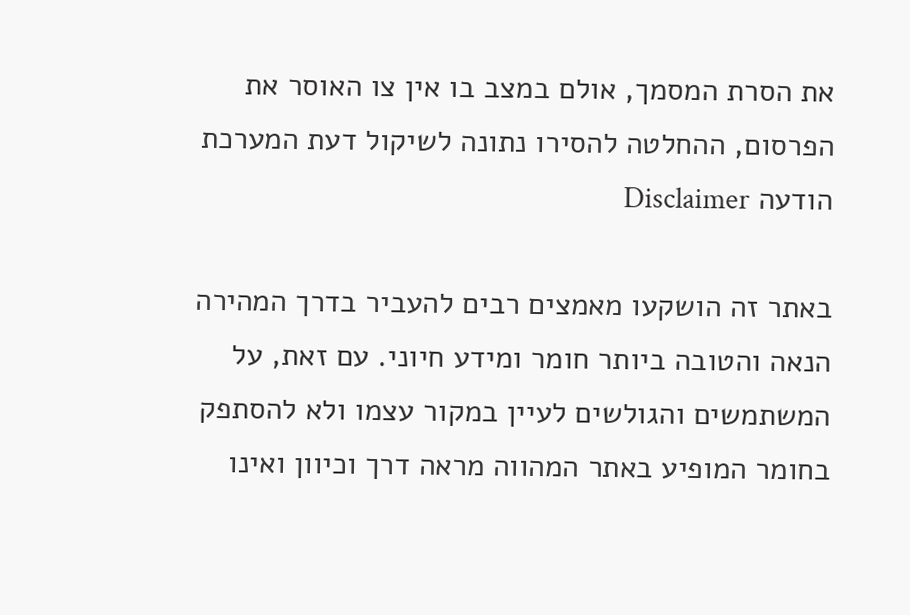את הסרת המסמך, אולם במצב בו אין צו האוסר את הפרסום, ההחלטה להסירו נתונה לשיקול דעת המערכת
הודעה Disclaimer

באתר זה הושקעו מאמצים רבים להעביר בדרך המהירה הנאה והטובה ביותר חומר ומידע חיוני. עם זאת, על המשתמשים והגולשים לעיין במקור עצמו ולא להסתפק בחומר המופיע באתר המהווה מראה דרך וכיוון ואינו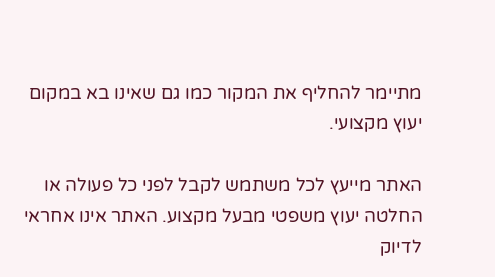מתיימר להחליף את המקור כמו גם שאינו בא במקום יעוץ מקצועי.

האתר מייעץ לכל משתמש לקבל לפני כל פעולה או החלטה יעוץ משפטי מבעל מקצוע. האתר אינו אחראי לדיוק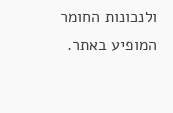ולנכונות החומר המופיע באתר.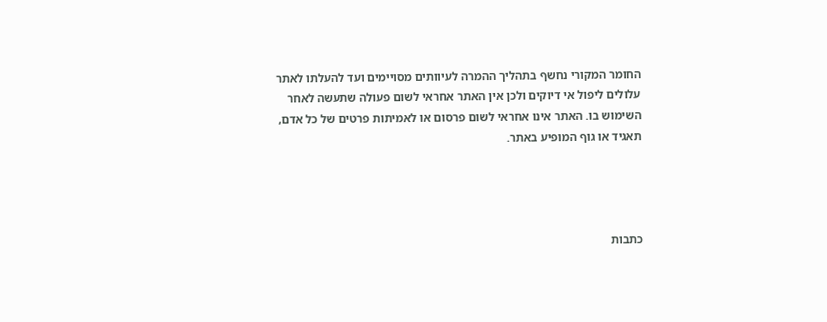החומר המקורי נחשף בתהליך ההמרה לעיוותים מסויימים ועד להעלתו לאתר עלולים ליפול אי דיוקים ולכן אין האתר אחראי לשום פעולה שתעשה לאחר השימוש בו. האתר אינו אחראי לשום פרסום או לאמיתות פרטים של כל אדם, תאגיד או גוף המופיע באתר.




כתבות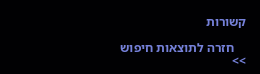קשורות

    חזרה לתוצאות חיפוש >>